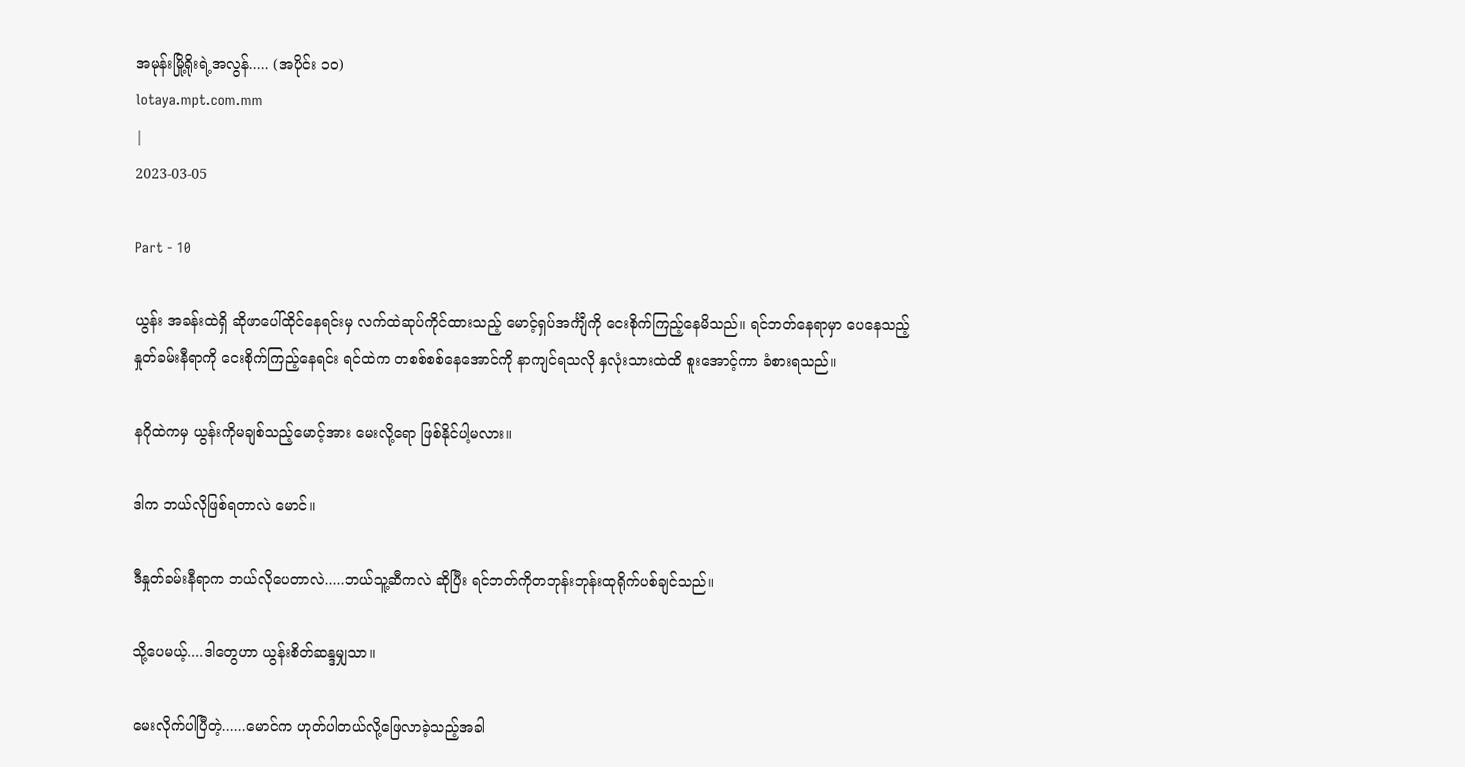အမုန်းမြို့ရိုးရဲ့အလွန်..... (အပိုင်း ၁၀)
lotaya.mpt.com.mm
|
2023-03-05

Part - 10

ယွန်း အခန်းထဲရှိ ဆိုဖာပေါ်ထိုင်နေရင်းမှ လက်ထဲဆုပ်ကိုင်ထားသည့် မောင့်ရှပ်အင်္ကျီကို ငေးစိုက်ကြည့်နေမိသည်။ ရင်ဘတ်နေရာမှာ ပေနေသည့် နှုတ်ခမ်းနီရာကို ငေးစိုက်ကြည့်နေရင်း ရင်ထဲက တစစ်စစ်နေအောင်ကို နာကျင်ရသလို နှလုံးသားထဲထိ စူးအောင့်ကာ ခံစားရသည်။

နဂိုထဲကမှ ယွန်းကိုမချစ်သည့်မောင့်အား မေးလို့ရော ဖြစ်နိုင်ပါ့မလား။

ဒါက ဘယ်လိုဖြစ်ရတာလဲ မောင်။

ဒီနှုတ်ခမ်းနီရာက ဘယ်လိုပေတာလဲ.....ဘယ်သူ့ဆီကလဲ ဆိုပြီး ရင်ဘတ်ကိုတဘုန်းဘုန်းထုရိုက်ပစ်ချင်သည်။

သို့ပေမယ့်....ဒါတွေဟာ ယွန်းစိတ်ဆန္ဒမျှသာ။

မေးလိုက်ပါပြီတဲ့......မောင်က ဟုတ်ပါတယ်လို့ဖြေလာခဲ့သည့်အခါ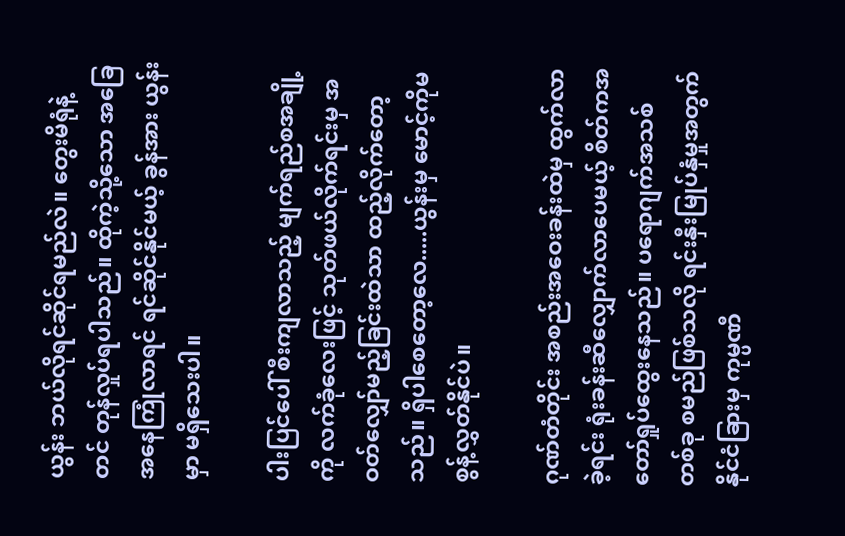ယွန်း ဘယ်လိုရင်ဆိုင်ရမည်လဲ။ တွေးမိရုံနဲ့တင် တုန်လှုပ်ရပါသည်။ ထိုကဲ့သို့သော အခြေအနေကြုံလာရင် ရင်ဆိုင်နိုင်မယ့် ခွန်အား ယွန်းမှာ မရှိသေးပါ။

ပါးပြင်ပေါ် စီးကျလာသည့် မျက်ရည်စအချို့ကို လက်ခုံလေးဖြင့် သုတ်ဖယ်လိုက်ရင်းမှ အဝတ်လျှော်မည့်ခြင်းထဲသာ ထည့်လိုက်တော့သည်။ ရှိပါစေတော့လေ.....ယွန်းမှ မောင့်ကိုမစွန့်လွှတ်နိုင်ပဲ။

ဂုဏ်တံတိုင်း အစည်းအဝေးခန်းထဲမှ ထွက်လာခဲ့ရင်း ရုံးခန်းဆီလျှောက်လာပေမယ့် စိတ်ကအတော်ရှုပ်ထွေးနေသည်။ ပရောဂျက်အသစ်တစ်ခု စမည်ဖြစ်သလို ရင်းနှီးမြုပ်နှံမှုအတွက် နိုင်ငံခြားမှ ကုမ္ပဏီ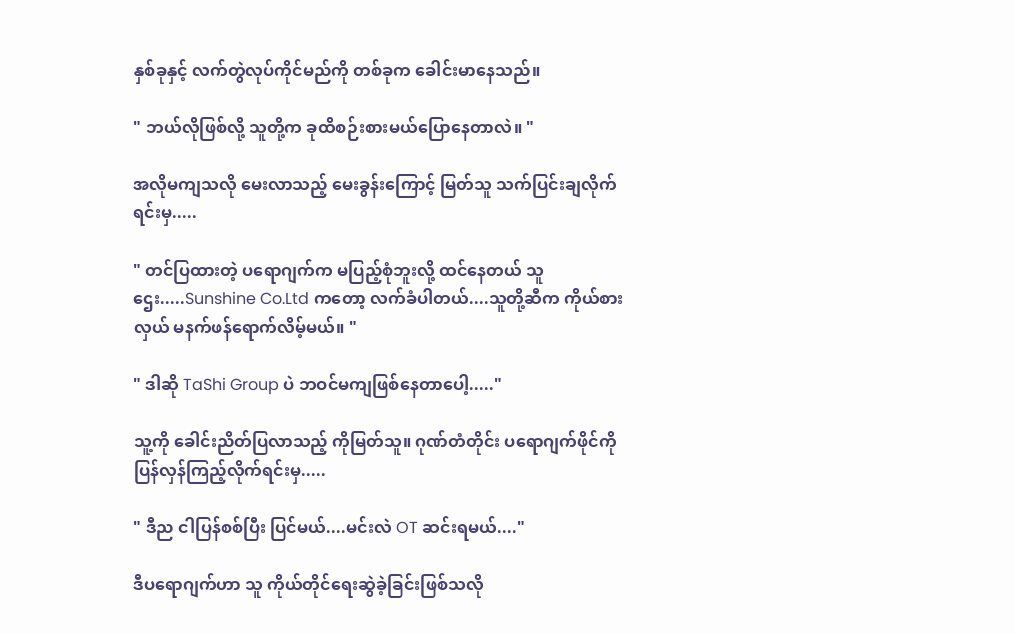နှစ်ခုနှင့် လက်တွဲလုပ်ကိုင်မည်ကို တစ်ခုက ခေါင်းမာနေသည်။

" ဘယ်လိုဖြစ်လို့ သူတို့က ခုထိစဉ်းစားမယ်ပြောနေတာလဲ။ "

အလိုမကျသလို မေးလာသည့် မေးခွန်းကြောင့် မြတ်သူ သက်ပြင်းချလိုက်ရင်းမှ.....

" တင်ပြထားတဲ့ ပရောဂျက်က မပြည့်စုံဘူးလို့ ထင်နေတယ် သူဌေး.....Sunshine Co.Ltd ကတော့ လက်ခံပါတယ်....သူတို့ဆီက ကိုယ်စားလှယ် မနက်ဖန်ရောက်လိမ့်မယ်။ "

" ဒါဆို TaShi Group ပဲ ဘဝင်မကျဖြစ်နေတာပေါ့....."

သူ့ကို ခေါင်းညိတ်ပြလာသည့် ကိုမြတ်သူ။ ဂုဏ်တံတိုင်း ပရောဂျက်ဖိုင်ကို ပြန်လှန်ကြည့်လိုက်ရင်းမှ.....

" ဒီည ငါပြန်စစ်ပြီး ပြင်မယ်....မင်းလဲ OT ဆင်းရမယ်...."

ဒီပရောဂျက်ဟာ သူ ကိုယ်တိုင်ရေးဆွဲခဲ့ခြင်းဖြစ်သလို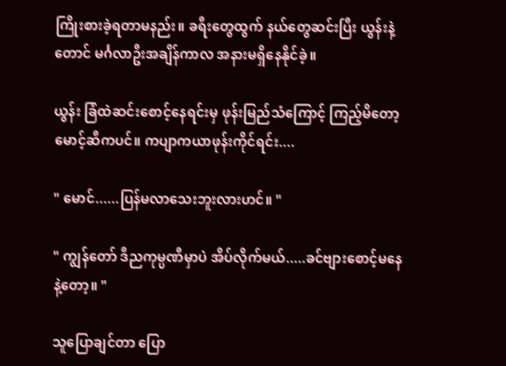ကြိုးစားခဲ့ရတာမနည်း။ ခရီးတွေထွက် နယ်တွေဆင်းပြီး ယွန်းနဲ့တောင် မင်္ဂလာဦးအချိန်ကာလ အနားမရှိနေနိုင်ခဲ့။

ယွန်း ခြံထဲဆင်းစောင့်နေရင်းမှ ဖုန်းမြည်သံကြောင့် ကြည့်မိတော့ မောင့်ဆီကပင်။ ကပျာကယာဖုန်းကိုင်ရင်း....

" မောင်......ပြန်မလာသေးဘူးလားဟင်။ "

" ကျွန်တော် ဒီညကုမ္ပဏီမှာပဲ အိပ်လိုက်မယ်.....ခင်ဗျားစောင့်မနေနဲ့တော့။ "

သူပြောချင်တာ ပြော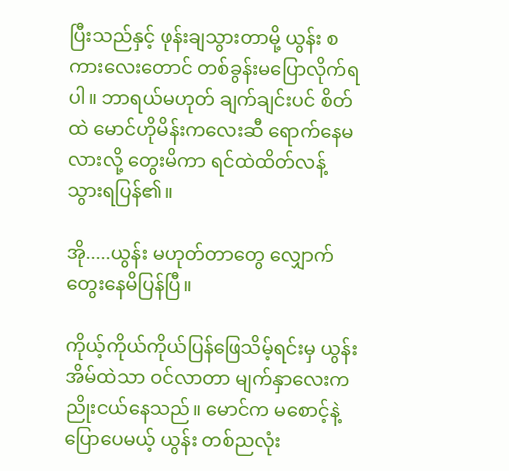ပြီးသည်နှင့် ဖုန်းချသွားတာမို့ ယွန်း စကားလေးတောင် တစ်ခွန်းမပြောလိုက်ရပါ။ ဘာရယ်မဟုတ် ချက်ချင်းပင် စိတ်ထဲ မောင်ဟိုမိန်းကလေးဆီ ရောက်နေမလားလို့ တွေးမိကာ ရင်ထဲထိတ်လန့်သွားရပြန်၏။

အို.....ယွန်း မဟုတ်တာတွေ လျှောက်တွေးနေမိပြန်ပြီ။

ကိုယ့်ကိုယ်ကိုယ်ပြန်ဖြေသိမ့်ရင်းမှ ယွန်း အိမ်ထဲသာ ဝင်လာတာ မျက်နှာလေးက ညိုးငယ်နေသည်။ မောင်က မစောင့်နဲ့ပြောပေမယ့် ယွန်း တစ်ညလုံး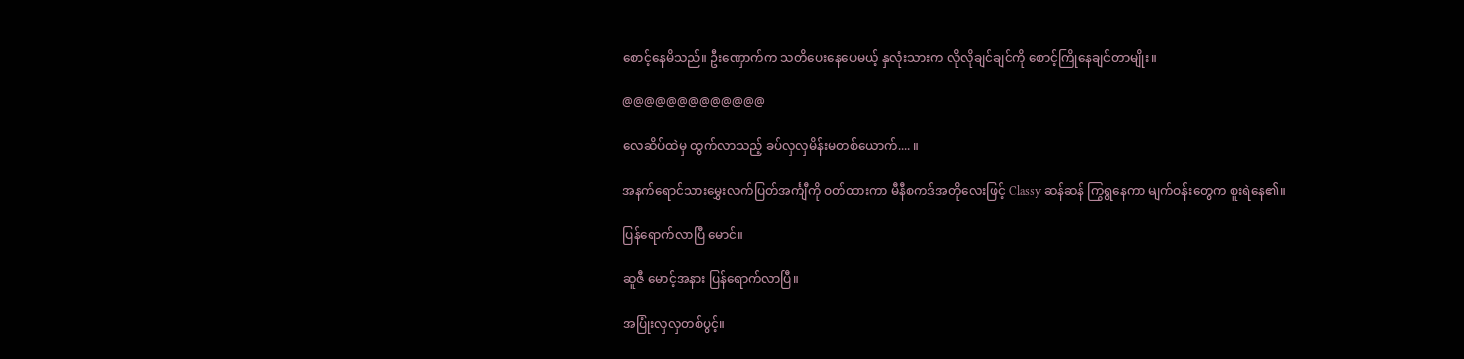စောင့်နေမိသည်။ ဦးဏှောက်က သတိပေးနေပေမယ့် နှလုံးသားက လိုလိုချင်ချင်ကို စောင့်ကြိုနေချင်တာမျိုး။

@@@@@@@@@@@@@

လေဆိပ်ထဲမှ ထွက်လာသည့် ခပ်လှလှမိန်းမတစ်ယောက်.... ။

အနက်ရောင်သားမွှေးလက်ပြတ်အင်္ကျီကို ဝတ်ထားကာ မီနီစကဒ်အတိုလေးဖြင့် Classy ဆန်ဆန် ကြွရွနေကာ မျက်ဝန်းတွေက စူးရဲနေ၏။

ပြန်ရောက်လာပြီ မောင်။

ဆူဇီ မောင့်အနား ပြန်ရောက်လာပြီ။

အပြုံးလှလှတစ်ပွင့်။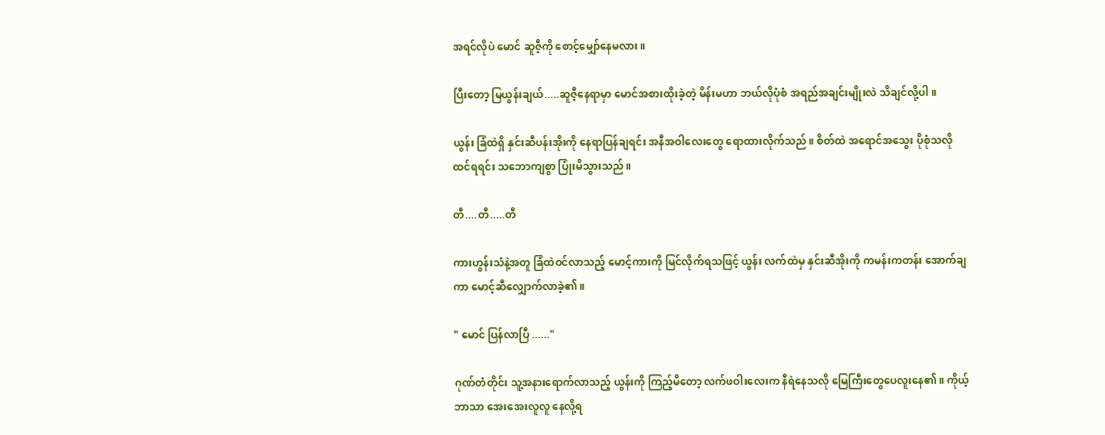အရင်လိုပဲ မောင် ဆူဇီ့ကို စောင့်မျှော်နေမလား။

ပြီးတော့ မြယွန်းချယ်.....ဆူဇီ့နေရာမှာ မောင်အစားထိုးခဲ့တဲ့ မိန်းမဟာ ဘယ်လိုပုံစံ အရည်အချင်းမျိုးလဲ သိချင်လို့ပါ ။

ယွန်း ခြံထဲရှိ နှင်းဆီပန်းအိုးကို နေရာပြန်ချရင်း အနီအဝါလေးတွေ ရောထားလိုက်သည်။ စိတ်ထဲ အရောင်အသွေး ပိုစုံသလို ထင်ရရင်း သဘောကျစွာ ပြုံးမိသွားသည်။

တီ....တီ.....တီ

ကားဟွန်းသံနဲ့အတူ ခြံထဲဝင်လာသည့် မောင့်ကားကို မြင်လိုက်ရသဖြင့် ယွန်း လက်ထဲမှ နှင်းဆီအိုးကို ကမန်းကတန်း အောက်ချကာ မောင့်ဆီလျှောက်လာခဲ့၏။

" မောင် ပြန်လာပြီ ......"

ဂုဏ်တံတိုင်း သူ့အနားရောက်လာသည့် ယွန်းကို ကြည့်မိတော့ လက်ဖဝါးလေးက နီရဲနေသလို မြေကြီးတွေပေလူးနေ၏။ ကိုယ့်ဘာသာ အေးအေးလူလူ နေလို့ရ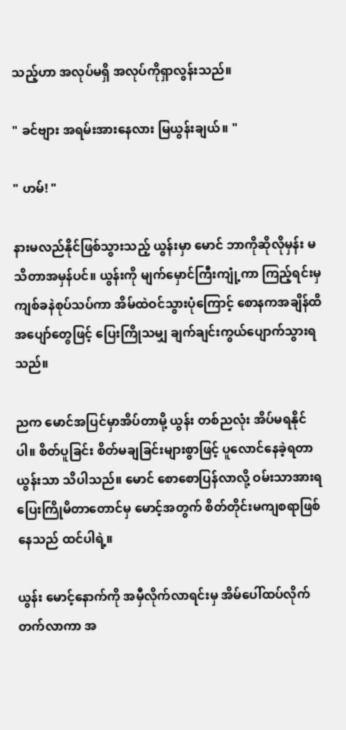သည့်ဟာ အလုပ်မရှိ အလုပ်ကိုရှာလွန်းသည်။

" ခင်ဗျား အရမ်းအားနေလား မြယွန်းချယ်။ "

" ဟမ်! "

နားမလည်နိုင်ဖြစ်သွားသည့် ယွန်းမှာ မောင် ဘာကိုဆိုလိုမှန်း မသိတာအမှန်ပင်။ ယွန်းကို မျက်မှောင်ကြီးကျုံ့ကာ ကြည့်ရင်းမှ ကျစ်ခနဲစုပ်သပ်ကာ အိမ်ထဲဝင်သွားပုံကြောင့် စောနကအချိန်ထိ အပျော်တွေဖြင့် ပြေးကြိုသမျှ ချက်ချင်းကွယ်ပျောက်သွားရသည်။

ညက မောင်အပြင်မှာအိပ်တာမို့ ယွန်း တစ်ညလုံး အိပ်မရနိုင်ပါ။ စိတ်ပူခြင်း စိတ်မချခြင်းများစွာဖြင့် ပူလောင်နေခဲ့ရတာ ယွန်းသာ သိပါသည်။ မောင် စောစောပြန်လာလို့ ဝမ်းသာအားရပြေးကြိုမိတာတောင်မှ မောင့်အတွက် စိတ်တိုင်းမကျစရာဖြစ်နေသည် ထင်ပါရဲ့။

ယွန်း မောင့်နောက်ကို အမှီလိုက်လာရင်းမှ အိမ်ပေါ်ထပ်လိုက်တက်လာကာ အ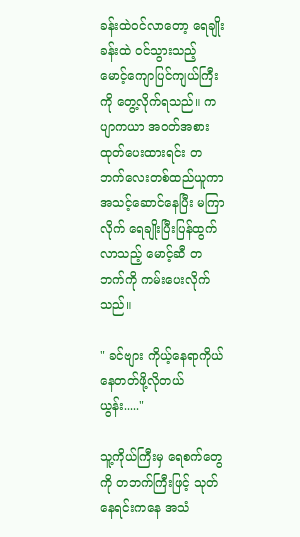ခန်းထဲဝင်လာတော့ ရေချိုးခန်းထဲ ဝင်သွားသည့် မောင့်ကျောပြင်ကျယ်ကြီးကို တွေ့လိုက်ရသည်။ ကပျာကယာ အဝတ်အစားထုတ်ပေးထားရင်း တဘက်လေးတစ်ထည်ယူကာ အသင့်ဆောင်နေပြီး မကြာလိုက် ရေချိုးပြီးပြန်ထွက်လာသည့် မောင့်ဆီ တဘက်ကို ကမ်းပေးလိုက်သည်။

" ခင်ဗျား ကိုယ့်နေရာကိုယ်နေတတ်ဖို့လိုတယ် ယွန်း....."

သူ့ကိုယ်ကြီးမှ ရေစက်တွေကို တဘက်ကြီးဖြင့် သုတ်နေရင်းကနေ အသံ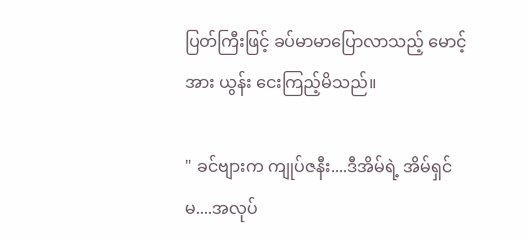ပြတ်ကြီးဖြင့် ခပ်မာမာပြောလာသည့် မောင့်အား ယွန်း ငေးကြည့်မိသည်။

" ခင်ဗျားက ကျုပ်ဇနီး....ဒီအိမ်ရဲ့ အိမ်ရှင်မ....အလုပ်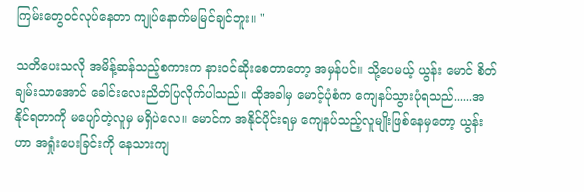ကြမ်းတွေဝင်လုပ်နေတာ ကျုပ်နောက်မမြင်ချင်ဘူး။ "

သတိပေးသလို အမိန့်ဆန်သည့်စကားက နားဝင်ဆိုးစေတာတော့ အမှန်ပင်။ သို့ပေမယ့် ယွန်း မောင် စိတ်ချမ်းသာအောင် ခေါင်းလေးညိတ်ပြလိုက်ပါသည်။ ထိုအခါမှ မောင့်ပုံစံက ကျေနပ်သွားပုံရသည်......အနိုင်ရတာကို မပျော်တဲ့လူမှ မရှိပဲလေ။ မောင်က အနိုင်ပိုင်းရမှ ကျေနပ်သည့်လူမျိုးဖြစ်နေမှတော့ ယွန်းဟာ အရှုံးပေးခြင်းကို နေသားကျ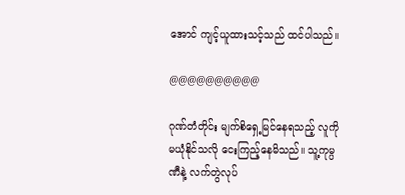အောင် ကျင့်ယူထားသင့်သည် ထင်ပါသည်။

@@@@@@@@@@

ဂုဏ်တံတိုင်း မျက်စိရှေ့မြင်နေရသည့် လူကို မယုံနိုင်သလို ငေးကြည့်နေမိသည်။ သူ့ကုမ္ပဏီနဲ့ လက်တွဲလုပ်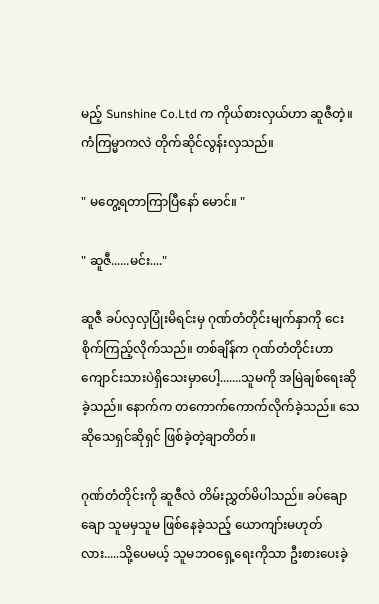မည့် Sunshine Co.Ltd က ကိုယ်စားလှယ်ဟာ ဆူဇီတဲ့။ ကံကြမ္မာကလဲ တိုက်ဆိုင်လွန်းလှသည်။

" မတွေ့ရတာကြာပြီနော် မောင်။ "

" ဆူဇီ......မင်း...."

ဆူဇီ ခပ်လှလှပြုံးမိရင်းမှ ဂုဏ်တံတိုင်းမျက်နှာကို ငေးစိုက်ကြည့်လိုက်သည်။ တစ်ချိန်က ဂုဏ်တံတိုင်းဟာ ကျောင်းသားပဲရှိသေးမှာပေါ့.......သူမကို အမြဲချစ်ရေးဆိုခဲ့သည်။ နောက်က တကောက်ကောက်လိုက်ခဲ့သည်။ သေဆိုသေရှင်ဆိုရှင် ဖြစ်ခဲ့တဲ့ချာတိတ်။

ဂုဏ်တံတိုင်းကို ဆူဇီလဲ တိမ်းညွှတ်မိပါသည်။ ခပ်ချောချော သူမမှသူမ ဖြစ်နေခဲ့သည့် ယောကျာ်းမဟုတ်လား.....သို့ပေမယ့် သူမဘဝရှေ့ရေးကိုသာ ဦးစားပေးခဲ့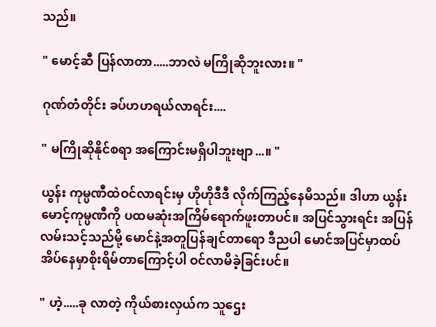သည်။

" မောင့်ဆီ ပြန်လာတာ.....ဘာလဲ မကြိုဆိုဘူးလား။ "

ဂုဏ်တံတိုင်း ခပ်ဟဟရယ်လာရင်း....

" မကြိုဆိုနိုင်စရာ အကြောင်းမရှိပါဘူးဗျာ...။ "

ယွန်း ကုမ္ပဏီထဲဝင်လာရင်းမှ ဟိုဟိုဒီဒီ လိုက်ကြည့်နေမိသည်။ ဒါဟာ ယွန်း မောင့်ကုမ္ပဏီကို ပထမဆုံးအကြိမ်ရောက်ဖူးတာပင်။ အပြင်သွားရင်း အပြန်လမ်းသင့်သည်မို့ မောင်နဲ့အတူပြန်ချင်တာရော ဒီညပါ မောင်အပြင်မှာထပ်အိပ်နေမှာစိုးရိမ်တာကြောင့်ပါ ဝင်လာမိခဲ့ခြင်းပင်။

" ဟဲ့.....ခု လာတဲ့ ကိုယ်စားလှယ်က သူဌေး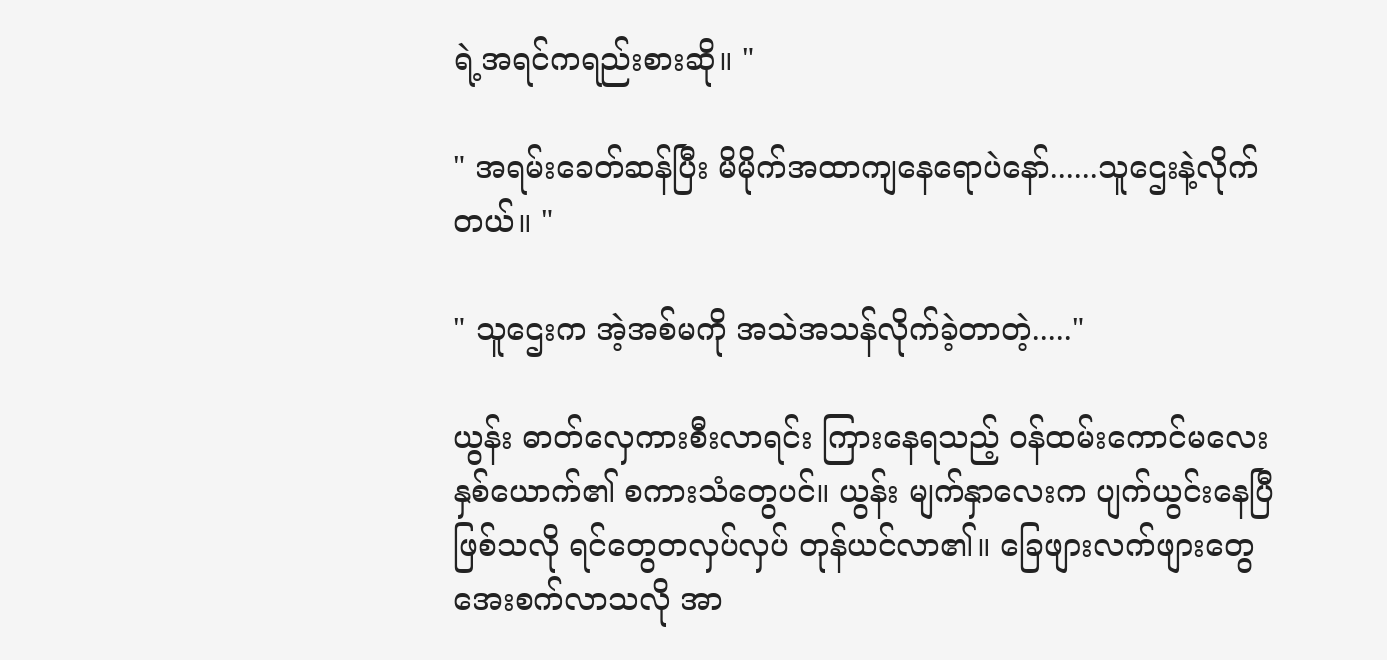ရဲ့အရင်ကရည်းစားဆို။ "

" အရမ်းခေတ်ဆန်ပြီး မိမိုက်အထာကျနေရောပဲနော်......သူဌေးနဲ့လိုက်တယ်။ "

" သူဌေးက အဲ့အစ်မကို အသဲအသန်လိုက်ခဲ့တာတဲ့....."

ယွန်း ဓာတ်လှေကားစီးလာရင်း ကြားနေရသည့် ဝန်ထမ်းကောင်မလေးနှစ်ယောက်၏ စကားသံတွေပင်။ ယွန်း မျက်နှာလေးက ပျက်ယွင်းနေပြီဖြစ်သလို ရင်တွေတလှပ်လှပ် တုန်ယင်လာ၏။ ခြေဖျားလက်ဖျားတွေ အေးစက်လာသလို အာ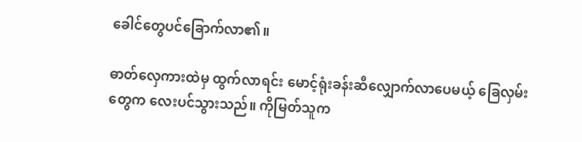ခေါင်တွေပင်ခြောက်လာ၏။

ဓာတ်လှေကားထဲမှ ထွက်လာရင်း မောင့်ရုံးခန်းဆီလျှောက်လာပေမယ့် ခြေလှမ်းတွေက လေးပင်သွားသည်။ ကိုမြတ်သူက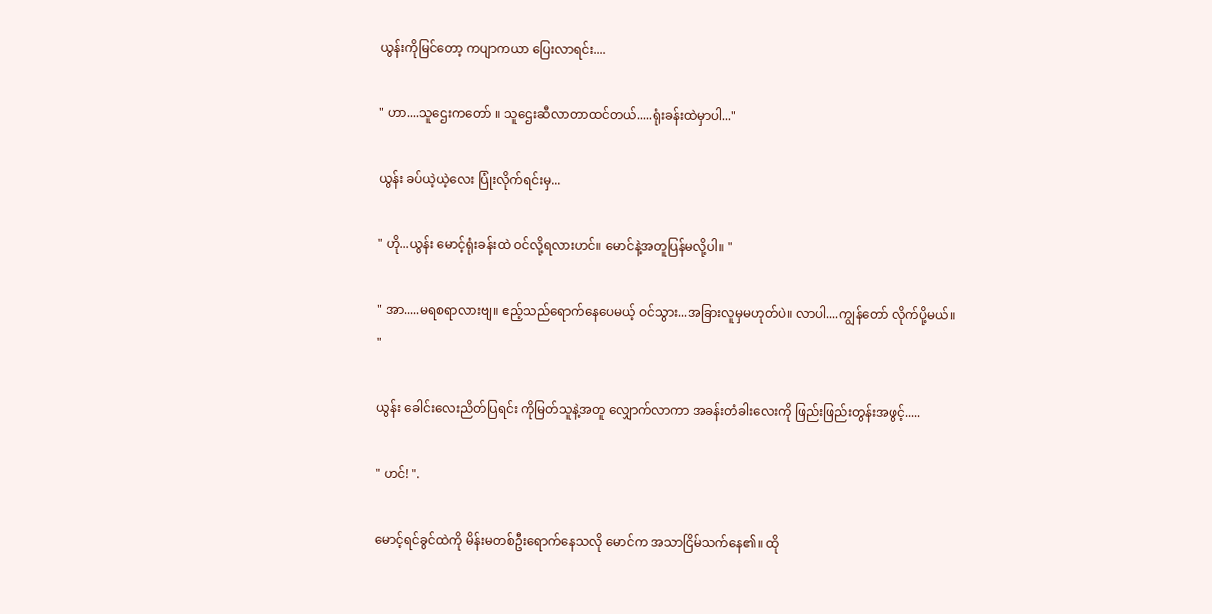ယွန်းကိုမြင်တော့ ကပျာကယာ ပြေးလာရင်း....

" ဟာ....သူဌေးကတော် ။ သူဌေးဆီလာတာထင်တယ်.....ရုံးခန်းထဲမှာပါ..."

ယွန်း ခပ်ယဲ့ယဲ့လေး ပြုံးလိုက်ရင်းမှ...

" ဟို...ယွန်း မောင့်ရုံးခန်းထဲ ဝင်လို့ရလားဟင်။ မောင်နဲ့အတူပြန်မလို့ပါ။ "

" အာ.....မရစရာလားဗျ။ ဧည့်သည်ရောက်နေပေမယ့် ဝင်သွား...အခြားလူမှမဟုတ်ပဲ။ လာပါ....ကျွန်တော် လိုက်ပို့မယ်။ "

ယွန်း ခေါင်းလေးညိတ်ပြရင်း ကိုမြတ်သူနဲ့အတူ လျှောက်လာကာ အခန်းတံခါးလေးကို ဖြည်းဖြည်းတွန်းအဖွင့်.....

" ဟင်! ".

မောင့်ရင်ခွင်ထဲကို မိန်းမတစ်ဦးရောက်နေသလို မောင်က အသာငြိမ်သက်နေ၏။ ထို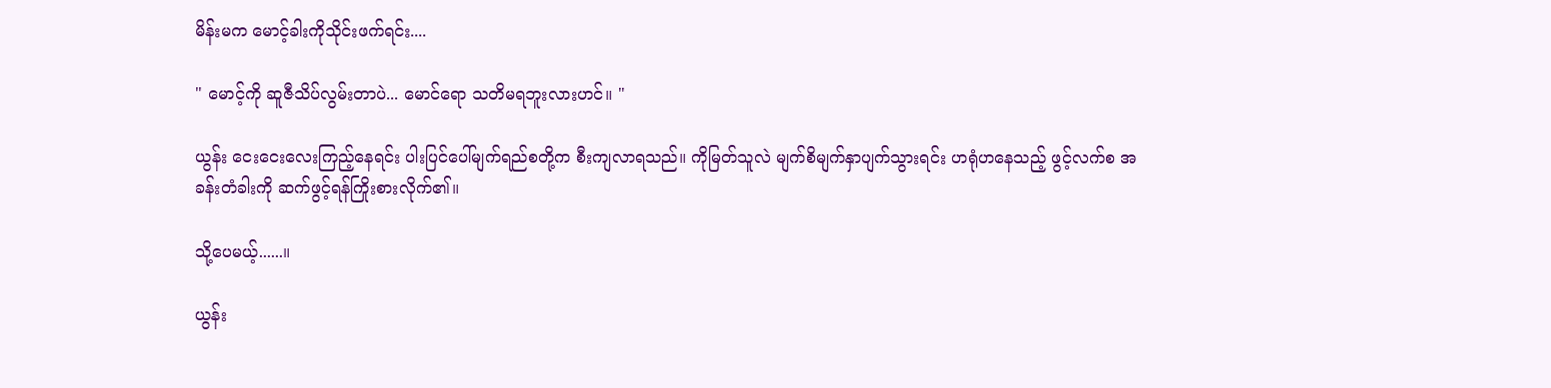မိန်းမက မောင့်ခါးကိုသိုင်းဖက်ရင်း....

" မောင့်ကို ဆူဇီသိပ်လွမ်းတာပဲ... မောင်ရော သတိမရဘူးလားဟင်။ "

ယွန်း ငေးငေးလေးကြည့်နေရင်း ပါးပြင်ပေါ်မျက်ရည်စတို့က စီးကျလာရသည်။ ကိုမြတ်သူလဲ မျက်စိမျက်နှာပျက်သွားရင်း ဟရုံဟနေသည့် ဖွင့်လက်စ အခန်းတံခါးကို ဆက်ဖွင့်ရန်ကြိုးစားလိုက်၏။

သို့ပေမယ့်......။

ယွန်း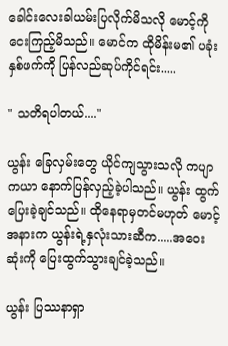ခေါင်းလေးခါယမ်းပြလိုက်မိသလို မောင့်ကို ငေးကြည့်မိသည်။ မောင်က ထိုမိန်းမ၏ ပခုံးနှစ်ဖက်ကို ပြန်လည်ဆုပ်ကိုင်ရင်း.....

" သတိရပါတယ်...."

ယွန်း ခြေလှမ်းတွေ ယိုင်ကျသွားသလို ကပျာကယာ နောက်ပြန်လှည့်ခဲ့ပါသည်။ ယွန်း ထွက်ပြေးခဲ့ချင်သည်။ ထိုနေရာမှတင်မဟုတ် မောင့်အနားက ယွန်းရဲ့နှလုံးသားဆီက.....အဝေးဆုံးကို ပြေးထွက်သွားချင်ခဲ့သည်။

ယွန်း ပြဿနာရှာ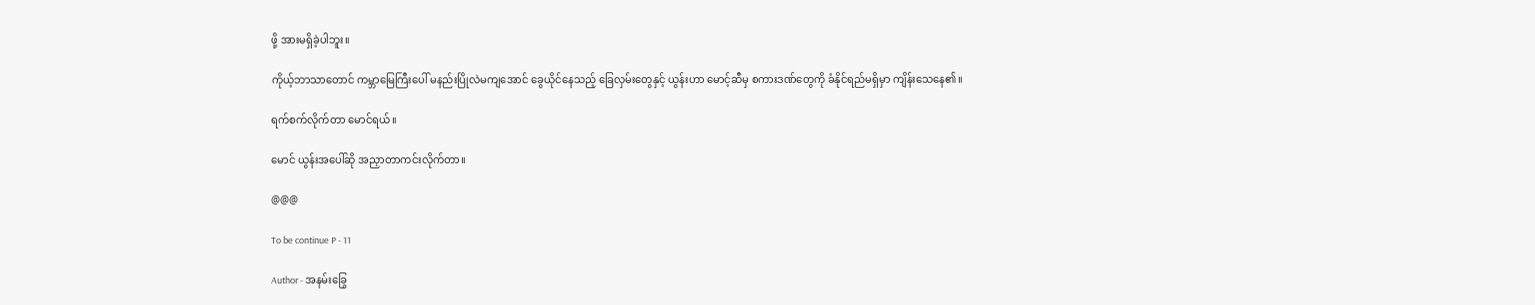ဖို့ အားမရှိခဲ့ပါဘူး။

ကိုယ့်ဘာသာတောင် ကမ္ဘာမြေကြီးပေါ် မနည်းပြိုလဲမကျအောင် ခွေယိုင်နေသည့် ခြေလှမ်းတွေနှင့် ယွန်းဟာ မောင့်ဆီမှ စကားဒဏ်တွေကို ခံနိုင်ရည်မရှိမှာ ကျိန်းသေနေ၏။

ရက်စက်လိုက်တာ မောင်ရယ်။

မောင် ယွန်းအပေါ်ဆို အညှာတာကင်းလိုက်တာ။

@@@

To be continue P - 11

Author - အနမ်းခြွေ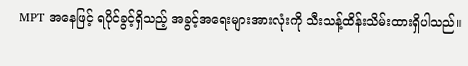MPT အနေဖြင့် ရပိုင်ခွင့်ရှိသည့် အခွင့်အရေးများအားလုံးကို သီးသန့်ထိန်းသိမ်းထားရှိပါသည်။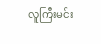လူကြီးမင်း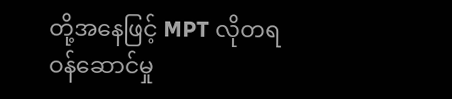တို့အနေဖြင့် MPT လိုတရ ဝန်ဆောင်မှု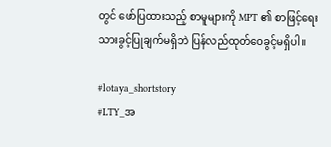တွင် ဖော်ပြထားသည့် စာမူများကို MPT ၏ စာဖြင့်ရေးသားခွင့်ပြုချက်မရှိဘဲ ပြန်လည်ထုတ်ဝေခွင့်မရှိပါ။

#lotaya_shortstory
#LTY_အ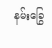နမ်းခြွေ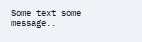Some text some message..